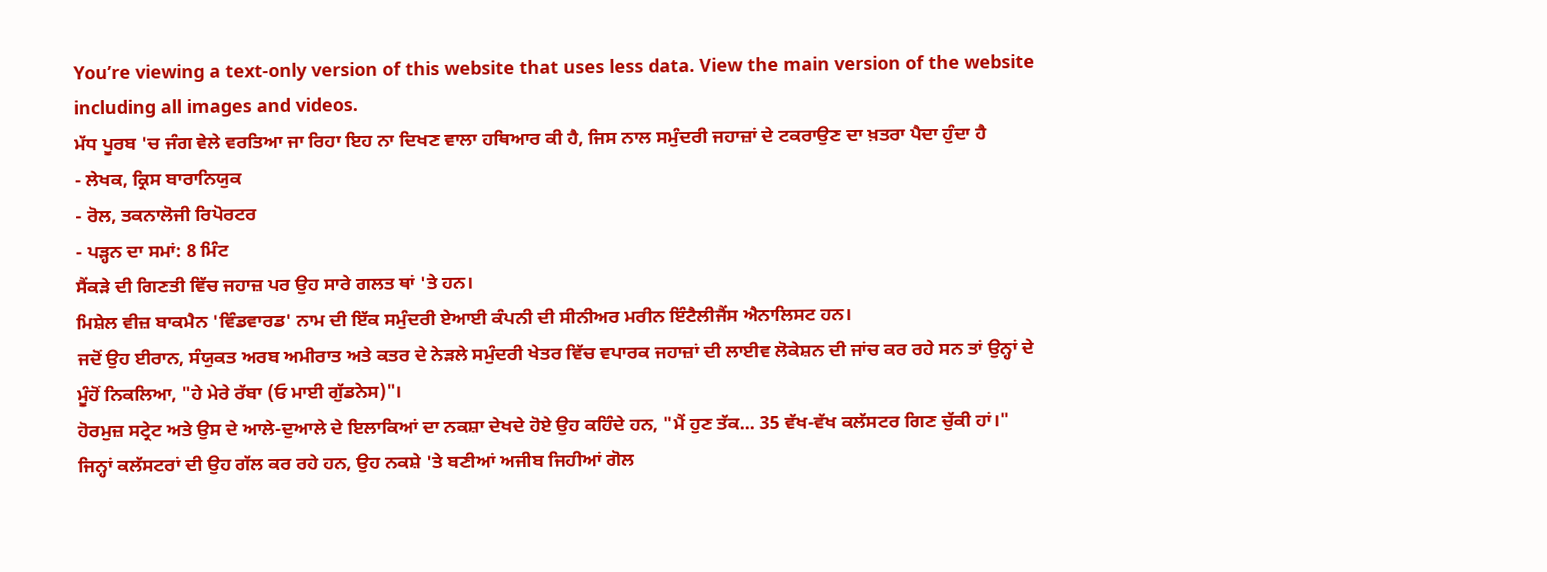You’re viewing a text-only version of this website that uses less data. View the main version of the website including all images and videos.
ਮੱਧ ਪੂਰਬ 'ਚ ਜੰਗ ਵੇਲੇ ਵਰਤਿਆ ਜਾ ਰਿਹਾ ਇਹ ਨਾ ਦਿਖਣ ਵਾਲਾ ਹਥਿਆਰ ਕੀ ਹੈ, ਜਿਸ ਨਾਲ ਸਮੁੰਦਰੀ ਜਹਾਜ਼ਾਂ ਦੇ ਟਕਰਾਉਣ ਦਾ ਖ਼ਤਰਾ ਪੈਦਾ ਹੁੰਦਾ ਹੈ
- ਲੇਖਕ, ਕ੍ਰਿਸ ਬਾਰਾਨਿਯੁਕ
- ਰੋਲ, ਤਕਨਾਲੋਜੀ ਰਿਪੋਰਟਰ
- ਪੜ੍ਹਨ ਦਾ ਸਮਾਂ: 8 ਮਿੰਟ
ਸੈਂਕੜੇ ਦੀ ਗਿਣਤੀ ਵਿੱਚ ਜਹਾਜ਼ ਪਰ ਉਹ ਸਾਰੇ ਗਲਤ ਥਾਂ 'ਤੇ ਹਨ।
ਮਿਸ਼ੇਲ ਵੀਜ਼ ਬਾਕਮੈਨ 'ਵਿੰਡਵਾਰਡ' ਨਾਮ ਦੀ ਇੱਕ ਸਮੁੰਦਰੀ ਏਆਈ ਕੰਪਨੀ ਦੀ ਸੀਨੀਅਰ ਮਰੀਨ ਇੰਟੈਲੀਜੈਂਸ ਐਨਾਲਿਸਟ ਹਨ।
ਜਦੋਂ ਉਹ ਈਰਾਨ, ਸੰਯੁਕਤ ਅਰਬ ਅਮੀਰਾਤ ਅਤੇ ਕਤਰ ਦੇ ਨੇੜਲੇ ਸਮੁੰਦਰੀ ਖੇਤਰ ਵਿੱਚ ਵਪਾਰਕ ਜਹਾਜ਼ਾਂ ਦੀ ਲਾਈਵ ਲੋਕੇਸ਼ਨ ਦੀ ਜਾਂਚ ਕਰ ਰਹੇ ਸਨ ਤਾਂ ਉਨ੍ਹਾਂ ਦੇ ਮੂੰਹੋਂ ਨਿਕਲਿਆ, "ਹੇ ਮੇਰੇ ਰੱਬਾ (ਓ ਮਾਈ ਗੁੱਡਨੇਸ)"।
ਹੋਰਮੁਜ਼ ਸਟ੍ਰੇਟ ਅਤੇ ਉਸ ਦੇ ਆਲੇ-ਦੁਆਲੇ ਦੇ ਇਲਾਕਿਆਂ ਦਾ ਨਕਸ਼ਾ ਦੇਖਦੇ ਹੋਏ ਉਹ ਕਹਿੰਦੇ ਹਨ, "ਮੈਂ ਹੁਣ ਤੱਕ... 35 ਵੱਖ-ਵੱਖ ਕਲੱਸਟਰ ਗਿਣ ਚੁੱਕੀ ਹਾਂ।"
ਜਿਨ੍ਹਾਂ ਕਲੱਸਟਰਾਂ ਦੀ ਉਹ ਗੱਲ ਕਰ ਰਹੇ ਹਨ, ਉਹ ਨਕਸ਼ੇ 'ਤੇ ਬਣੀਆਂ ਅਜੀਬ ਜਿਹੀਆਂ ਗੋਲ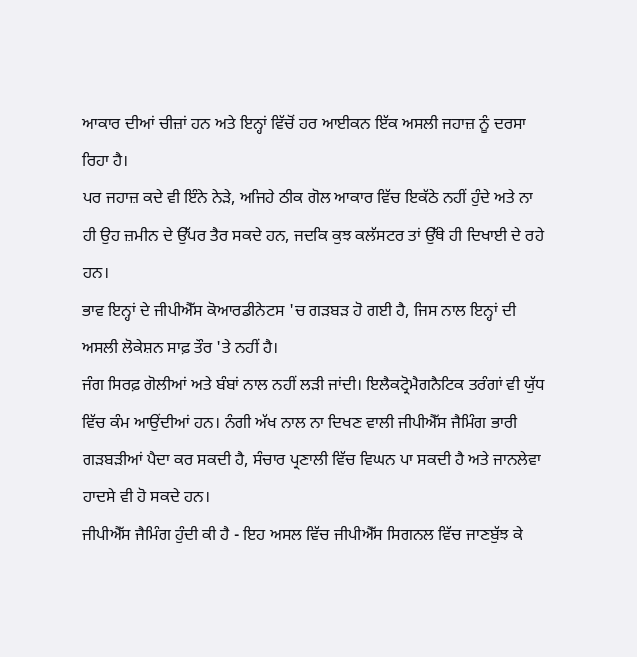ਆਕਾਰ ਦੀਆਂ ਚੀਜ਼ਾਂ ਹਨ ਅਤੇ ਇਨ੍ਹਾਂ ਵਿੱਚੋਂ ਹਰ ਆਈਕਨ ਇੱਕ ਅਸਲੀ ਜਹਾਜ਼ ਨੂੰ ਦਰਸਾ ਰਿਹਾ ਹੈ।
ਪਰ ਜਹਾਜ਼ ਕਦੇ ਵੀ ਇੰਨੇ ਨੇੜੇ, ਅਜਿਹੇ ਠੀਕ ਗੋਲ ਆਕਾਰ ਵਿੱਚ ਇਕੱਠੇ ਨਹੀਂ ਹੁੰਦੇ ਅਤੇ ਨਾ ਹੀ ਉਹ ਜ਼ਮੀਨ ਦੇ ਉੱਪਰ ਤੈਰ ਸਕਦੇ ਹਨ, ਜਦਕਿ ਕੁਝ ਕਲੱਸਟਰ ਤਾਂ ਉੱਥੇ ਹੀ ਦਿਖਾਈ ਦੇ ਰਹੇ ਹਨ।
ਭਾਵ ਇਨ੍ਹਾਂ ਦੇ ਜੀਪੀਐੱਸ ਕੋਆਰਡੀਨੇਟਸ 'ਚ ਗੜਬੜ ਹੋ ਗਈ ਹੈ, ਜਿਸ ਨਾਲ ਇਨ੍ਹਾਂ ਦੀ ਅਸਲੀ ਲੋਕੇਸ਼ਨ ਸਾਫ਼ ਤੌਰ 'ਤੇ ਨਹੀਂ ਹੈ।
ਜੰਗ ਸਿਰਫ਼ ਗੋਲੀਆਂ ਅਤੇ ਬੰਬਾਂ ਨਾਲ ਨਹੀਂ ਲੜੀ ਜਾਂਦੀ। ਇਲੈਕਟ੍ਰੋਮੈਗਨੈਟਿਕ ਤਰੰਗਾਂ ਵੀ ਯੁੱਧ ਵਿੱਚ ਕੰਮ ਆਉਂਦੀਆਂ ਹਨ। ਨੰਗੀ ਅੱਖ ਨਾਲ ਨਾ ਦਿਖਣ ਵਾਲੀ ਜੀਪੀਐੱਸ ਜੈਮਿੰਗ ਭਾਰੀ ਗੜਬੜੀਆਂ ਪੈਦਾ ਕਰ ਸਕਦੀ ਹੈ, ਸੰਚਾਰ ਪ੍ਰਣਾਲੀ ਵਿੱਚ ਵਿਘਨ ਪਾ ਸਕਦੀ ਹੈ ਅਤੇ ਜਾਨਲੇਵਾ ਹਾਦਸੇ ਵੀ ਹੋ ਸਕਦੇ ਹਨ।
ਜੀਪੀਐੱਸ ਜੈਮਿੰਗ ਹੁੰਦੀ ਕੀ ਹੈ - ਇਹ ਅਸਲ ਵਿੱਚ ਜੀਪੀਐੱਸ ਸਿਗਨਲ ਵਿੱਚ ਜਾਣਬੁੱਝ ਕੇ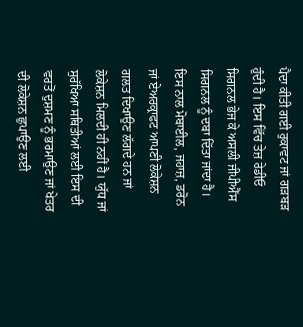ਪੈਦਾ ਕੀਤੀ ਗਈ ਰੁਕਾਵਟ ਜਾਂ ਗੜਬੜ ਹੁੰਦੀ ਹੈ। ਇਸ ਵਿੱਚ ਤੇਜ਼ ਰੇਡੀਓ ਸਿਗਨਲ ਭੇਜ ਕੇ ਅਸਲੀ ਜੀਪੀਐੱਸ ਸਿਗਨਲ ਨੂੰ ਦਬਾ ਦਿੱਤਾ ਜਾਂਦਾ ਹੈ।
ਇਸ ਨਾਲ ਮੋਬਾਈਲ, ਜਹਾਜ਼, ਡਰੋਨ ਜਾਂ ਏਅਰਕ੍ਰਾਫਟ ਆਪਣੀ ਲੋਕੇਸ਼ਨ ਗਲਤ ਦਿਖਾਉਣ ਲੱਗਦੇ ਹਨ ਜਾਂ ਲੋਕੇਸ਼ਨ ਮਿਲਦੀ ਹੀ ਨਹੀਂ ਹੈ। ਯੁੱਧ ਜਾਂ ਸੁਰੱਖਿਆ ਸਥਿਤੀਆਂ ਲਈ ਇਸ ਦੀ ਵਰਤੋਂ ਦੁਸ਼ਮਣ ਨੂੰ ਭਰਮਾਉਣ ਜਾਂ ਖੇਤਰ ਦੀ ਲੋਕੇਸ਼ਨ ਛੁਪਾਉਣ ਲਈ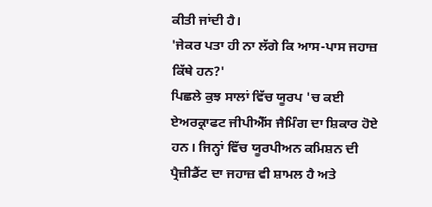ਕੀਤੀ ਜਾਂਦੀ ਹੈ।
'ਜੇਕਰ ਪਤਾ ਹੀ ਨਾ ਲੱਗੇ ਕਿ ਆਸ-ਪਾਸ ਜਹਾਜ਼ ਕਿੱਥੇ ਹਨ?'
ਪਿਛਲੇ ਕੁਝ ਸਾਲਾਂ ਵਿੱਚ ਯੂਰਪ 'ਚ ਕਈ ਏਅਰਕ੍ਰਾਫਟ ਜੀਪੀਐੱਸ ਜੈਮਿੰਗ ਦਾ ਸ਼ਿਕਾਰ ਹੋਏ ਹਨ। ਜਿਨ੍ਹਾਂ ਵਿੱਚ ਯੂਰਪੀਅਨ ਕਮਿਸ਼ਨ ਦੀ ਪ੍ਰੈਜ਼ੀਡੈਂਟ ਦਾ ਜਹਾਜ਼ ਵੀ ਸ਼ਾਮਲ ਹੈ ਅਤੇ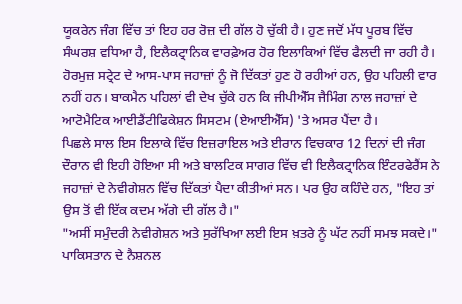ਯੂਕਰੇਨ ਜੰਗ ਵਿੱਚ ਤਾਂ ਇਹ ਹਰ ਰੋਜ਼ ਦੀ ਗੱਲ ਹੋ ਚੁੱਕੀ ਹੈ। ਹੁਣ ਜਦੋਂ ਮੱਧ ਪੂਰਬ ਵਿੱਚ ਸੰਘਰਸ਼ ਵਧਿਆ ਹੈ, ਇਲੈਕਟ੍ਰਾਨਿਕ ਵਾਰਫ਼ੇਅਰ ਹੋਰ ਇਲਾਕਿਆਂ ਵਿੱਚ ਫੈਲਦੀ ਜਾ ਰਹੀ ਹੈ।
ਹੋਰਮੁਜ਼ ਸਟ੍ਰੇਟ ਦੇ ਆਸ-ਪਾਸ ਜਹਾਜ਼ਾਂ ਨੂੰ ਜੋ ਦਿੱਕਤਾਂ ਹੁਣ ਹੋ ਰਹੀਆਂ ਹਨ, ਉਹ ਪਹਿਲੀ ਵਾਰ ਨਹੀਂ ਹਨ। ਬਾਕਮੈਨ ਪਹਿਲਾਂ ਵੀ ਦੇਖ ਚੁੱਕੇ ਹਨ ਕਿ ਜੀਪੀਐੱਸ ਜੈਮਿੰਗ ਨਾਲ ਜਹਾਜ਼ਾਂ ਦੇ ਆਟੋਮੈਟਿਕ ਆਈਡੈਂਟੀਫਿਕੇਸ਼ਨ ਸਿਸਟਮ (ਏਆਈਐੱਸ) 'ਤੇ ਅਸਰ ਪੈਂਦਾ ਹੈ।
ਪਿਛਲੇ ਸਾਲ ਇਸ ਇਲਾਕੇ ਵਿੱਚ ਇਜ਼ਰਾਇਲ ਅਤੇ ਈਰਾਨ ਵਿਚਕਾਰ 12 ਦਿਨਾਂ ਦੀ ਜੰਗ ਦੌਰਾਨ ਵੀ ਇਹੀ ਹੋਇਆ ਸੀ ਅਤੇ ਬਾਲਟਿਕ ਸਾਗਰ ਵਿੱਚ ਵੀ ਇਲੈਕਟ੍ਰਾਨਿਕ ਇੰਟਰਫੇਰੈਂਸ ਨੇ ਜਹਾਜ਼ਾਂ ਦੇ ਨੇਵੀਗੇਸ਼ਨ ਵਿੱਚ ਦਿੱਕਤਾਂ ਪੈਦਾ ਕੀਤੀਆਂ ਸਨ। ਪਰ ਉਹ ਕਹਿੰਦੇ ਹਨ, "ਇਹ ਤਾਂ ਉਸ ਤੋਂ ਵੀ ਇੱਕ ਕਦਮ ਅੱਗੇ ਦੀ ਗੱਲ ਹੈ।"
"ਅਸੀਂ ਸਮੁੰਦਰੀ ਨੇਵੀਗੇਸ਼ਨ ਅਤੇ ਸੁਰੱਖਿਆ ਲਈ ਇਸ ਖ਼ਤਰੇ ਨੂੰ ਘੱਟ ਨਹੀਂ ਸਮਝ ਸਕਦੇ।"
ਪਾਕਿਸਤਾਨ ਦੇ ਨੈਸ਼ਨਲ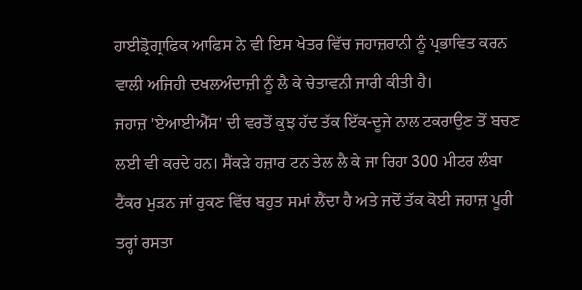ਹਾਈਡ੍ਰੋਗ੍ਰਾਫਿਕ ਆਫਿਸ ਨੇ ਵੀ ਇਸ ਖੇਤਰ ਵਿੱਚ ਜਹਾਜ਼ਰਾਨੀ ਨੂੰ ਪ੍ਰਭਾਵਿਤ ਕਰਨ ਵਾਲੀ ਅਜਿਹੀ ਦਖਲਅੰਦਾਜ਼ੀ ਨੂੰ ਲੈ ਕੇ ਚੇਤਾਵਨੀ ਜਾਰੀ ਕੀਤੀ ਹੈ।
ਜਹਾਜ਼ 'ਏਆਈਐੱਸ' ਦੀ ਵਰਤੋਂ ਕੁਝ ਹੱਦ ਤੱਕ ਇੱਕ-ਦੂਜੇ ਨਾਲ ਟਕਰਾਉਣ ਤੋਂ ਬਚਣ ਲਈ ਵੀ ਕਰਦੇ ਹਨ। ਸੈਂਕੜੇ ਹਜ਼ਾਰ ਟਨ ਤੇਲ ਲੈ ਕੇ ਜਾ ਰਿਹਾ 300 ਮੀਟਰ ਲੰਬਾ ਟੈਂਕਰ ਮੁੜਨ ਜਾਂ ਰੁਕਣ ਵਿੱਚ ਬਹੁਤ ਸਮਾਂ ਲੈਂਦਾ ਹੈ ਅਤੇ ਜਦੋਂ ਤੱਕ ਕੋਈ ਜਹਾਜ਼ ਪੂਰੀ ਤਰ੍ਹਾਂ ਰਸਤਾ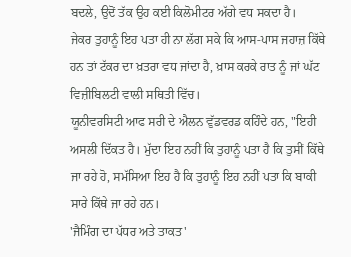ਬਦਲੇ, ਉਦੋਂ ਤੱਕ ਉਹ ਕਈ ਕਿਲੋਮੀਟਰ ਅੱਗੇ ਵਧ ਸਕਦਾ ਹੈ।
ਜੇਕਰ ਤੁਹਾਨੂੰ ਇਹ ਪਤਾ ਹੀ ਨਾ ਲੱਗ ਸਕੇ ਕਿ ਆਸ-ਪਾਸ ਜਹਾਜ਼ ਕਿੱਥੇ ਹਨ ਤਾਂ ਟੱਕਰ ਦਾ ਖ਼ਤਰਾ ਵਧ ਜਾਂਦਾ ਹੈ, ਖ਼ਾਸ ਕਰਕੇ ਰਾਤ ਨੂੰ ਜਾਂ ਘੱਟ ਵਿਜ਼ੀਬਿਲਟੀ ਵਾਲੀ ਸਥਿਤੀ ਵਿੱਚ।
ਯੂਨੀਵਰਸਿਟੀ ਆਫ ਸਰੀ ਦੇ ਐਲਨ ਵੁੱਡਵਰਡ ਕਹਿੰਦੇ ਹਨ, "ਇਹੀ ਅਸਲੀ ਦਿੱਕਤ ਹੈ। ਮੁੱਦਾ ਇਹ ਨਹੀਂ ਕਿ ਤੁਹਾਨੂੰ ਪਤਾ ਹੈ ਕਿ ਤੁਸੀਂ ਕਿੱਥੇ ਜਾ ਰਹੇ ਹੋ, ਸਮੱਸਿਆ ਇਹ ਹੈ ਕਿ ਤੁਹਾਨੂੰ ਇਹ ਨਹੀਂ ਪਤਾ ਕਿ ਬਾਕੀ ਸਾਰੇ ਕਿੱਥੇ ਜਾ ਰਹੇ ਹਨ।
'ਜੈਮਿੰਗ ਦਾ ਪੱਧਰ ਅਤੇ ਤਾਕਤ'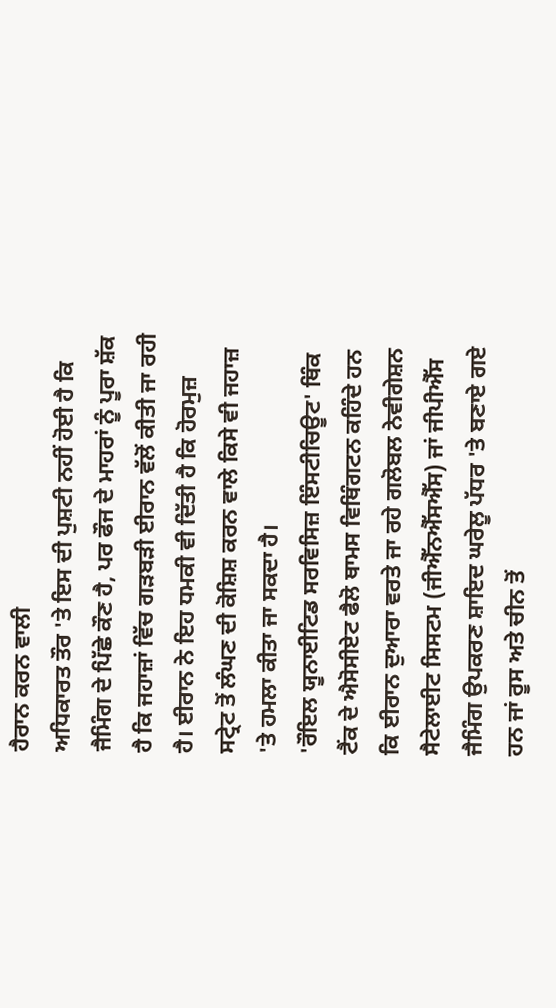ਹੈਰਾਨ ਕਰਨ ਵਾਲੀ
ਅਧਿਕਾਰਤ ਤੌਰ 'ਤੇ ਇਸ ਦੀ ਪੁਸ਼ਟੀ ਨਹੀਂ ਹੋਈ ਹੈ ਕਿ ਜੈਮਿੰਗ ਦੇ ਪਿੱਛੇ ਕੌਣ ਹੈ, ਪਰ ਫੌਜ ਦੇ ਮਾਹਰਾਂ ਨੂੰ ਪੂਰਾ ਸ਼ੱਕ ਹੈ ਕਿ ਜਹਾਜ਼ਾਂ ਵਿੱਚ ਗੜਬੜੀ ਈਰਾਨ ਵੱਲੋਂ ਕੀਤੀ ਜਾ ਰਹੀ ਹੈ। ਈਰਾਨ ਨੇ ਇਹ ਧਮਕੀ ਵੀ ਦਿੱਤੀ ਹੈ ਕਿ ਹੋਰਮੁਜ਼ ਸਟ੍ਰੇਟ ਤੋਂ ਲੰਘਣ ਦੀ ਕੋਸ਼ਿਸ਼ ਕਰਨ ਵਾਲੇ ਕਿਸੇ ਵੀ ਜਹਾਜ਼ 'ਤੇ ਹਮਲਾ ਕੀਤਾ ਜਾ ਸਕਦਾ ਹੈ।
'ਰੌਇਲ ਯੂਨਾਈਟਿਡ ਸਰਵਿਸਿਜ਼ ਇੰਸਟੀਚਿਊਟ' ਥਿੰਕ ਟੈਂਕ ਦੇ ਐਸੋਸੀਏਟ ਫੈਲੋ ਥਾਮਸ ਵਿਥਿੰਗਟਨ ਕਹਿੰਦੇ ਹਨ ਕਿ ਈਰਾਨ ਦੁਆਰਾ ਵਰਤੇ ਜਾ ਰਹੇ ਗਲੋਬਲ ਨੇਵੀਗੇਸ਼ਨ ਸੈਟੇਲਾਈਟ ਸਿਸਟਮ (ਜੀਐੱਨਐੱਸਐੱਸ) ਜਾਂ ਜੀਪੀਐੱਸ ਜੈਮਿੰਗ ਉਪਕਰਣ ਸ਼ਾਇਦ ਘਰੇਲੂ ਪੱਧਰ 'ਤੇ ਬਣਾਏ ਗਏ ਹਨ ਜਾਂ ਰੂਸ ਅਤੇ ਚੀਨ ਤੋਂ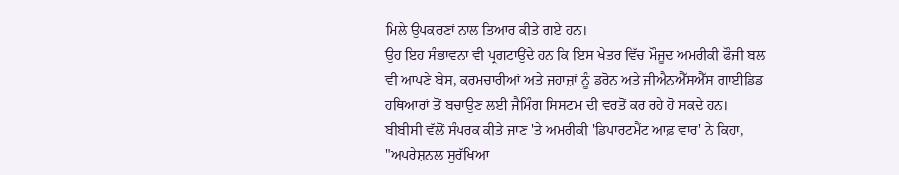ਮਿਲੇ ਉਪਕਰਣਾਂ ਨਾਲ ਤਿਆਰ ਕੀਤੇ ਗਏ ਹਨ।
ਉਹ ਇਹ ਸੰਭਾਵਨਾ ਵੀ ਪ੍ਰਗਟਾਉਂਦੇ ਹਨ ਕਿ ਇਸ ਖੇਤਰ ਵਿੱਚ ਮੌਜੂਦ ਅਮਰੀਕੀ ਫੌਜੀ ਬਲ ਵੀ ਆਪਣੇ ਬੇਸ, ਕਰਮਚਾਰੀਆਂ ਅਤੇ ਜਹਾਜ਼ਾਂ ਨੂੰ ਡਰੋਨ ਅਤੇ ਜੀਐਨਐੱਸਐੱਸ ਗਾਈਡਿਡ ਹਥਿਆਰਾਂ ਤੋਂ ਬਚਾਉਣ ਲਈ ਜੈਮਿੰਗ ਸਿਸਟਮ ਦੀ ਵਰਤੋਂ ਕਰ ਰਹੇ ਹੋ ਸਕਦੇ ਹਨ।
ਬੀਬੀਸੀ ਵੱਲੋਂ ਸੰਪਰਕ ਕੀਤੇ ਜਾਣ 'ਤੇ ਅਮਰੀਕੀ 'ਡਿਪਾਰਟਮੈਂਟ ਆਫ਼ ਵਾਰ' ਨੇ ਕਿਹਾ, "ਅਪਰੇਸ਼ਨਲ ਸੁਰੱਖਿਆ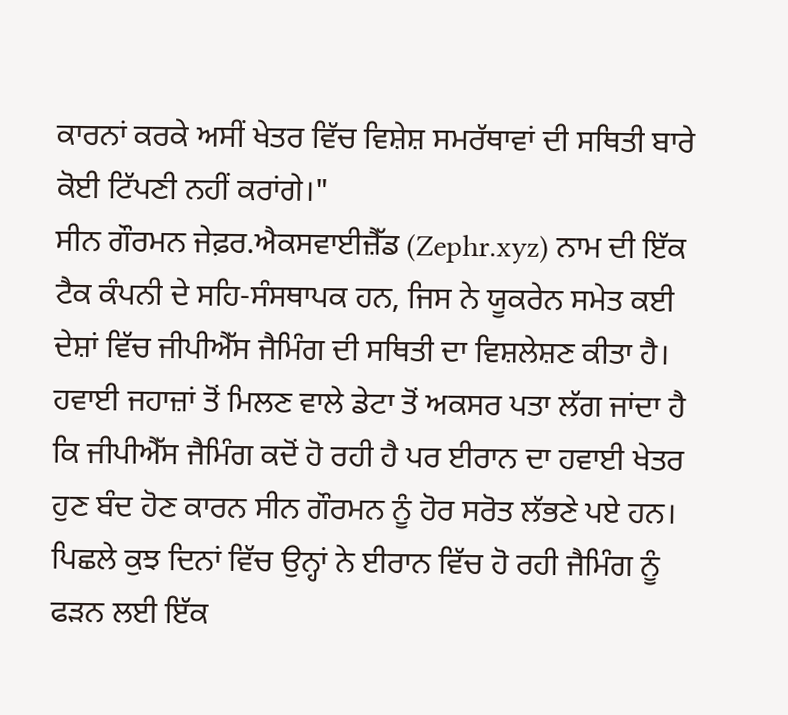ਕਾਰਨਾਂ ਕਰਕੇ ਅਸੀਂ ਖੇਤਰ ਵਿੱਚ ਵਿਸ਼ੇਸ਼ ਸਮਰੱਥਾਵਾਂ ਦੀ ਸਥਿਤੀ ਬਾਰੇ ਕੋਈ ਟਿੱਪਣੀ ਨਹੀਂ ਕਰਾਂਗੇ।"
ਸੀਨ ਗੌਰਮਨ ਜੇਫ਼ਰ.ਐਕਸਵਾਈਜ਼ੈੱਡ (Zephr.xyz) ਨਾਮ ਦੀ ਇੱਕ ਟੈਕ ਕੰਪਨੀ ਦੇ ਸਹਿ-ਸੰਸਥਾਪਕ ਹਨ, ਜਿਸ ਨੇ ਯੂਕਰੇਨ ਸਮੇਤ ਕਈ ਦੇਸ਼ਾਂ ਵਿੱਚ ਜੀਪੀਐੱਸ ਜੈਮਿੰਗ ਦੀ ਸਥਿਤੀ ਦਾ ਵਿਸ਼ਲੇਸ਼ਣ ਕੀਤਾ ਹੈ।
ਹਵਾਈ ਜਹਾਜ਼ਾਂ ਤੋਂ ਮਿਲਣ ਵਾਲੇ ਡੇਟਾ ਤੋਂ ਅਕਸਰ ਪਤਾ ਲੱਗ ਜਾਂਦਾ ਹੈ ਕਿ ਜੀਪੀਐੱਸ ਜੈਮਿੰਗ ਕਦੋਂ ਹੋ ਰਹੀ ਹੈ ਪਰ ਈਰਾਨ ਦਾ ਹਵਾਈ ਖੇਤਰ ਹੁਣ ਬੰਦ ਹੋਣ ਕਾਰਨ ਸੀਨ ਗੌਰਮਨ ਨੂੰ ਹੋਰ ਸਰੋਤ ਲੱਭਣੇ ਪਏ ਹਨ।
ਪਿਛਲੇ ਕੁਝ ਦਿਨਾਂ ਵਿੱਚ ਉਨ੍ਹਾਂ ਨੇ ਈਰਾਨ ਵਿੱਚ ਹੋ ਰਹੀ ਜੈਮਿੰਗ ਨੂੰ ਫੜਨ ਲਈ ਇੱਕ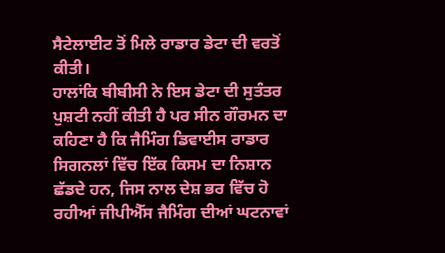ਸੈਟੇਲਾਈਟ ਤੋਂ ਮਿਲੇ ਰਾਡਾਰ ਡੇਟਾ ਦੀ ਵਰਤੋਂ ਕੀਤੀ।
ਹਾਲਾਂਕਿ ਬੀਬੀਸੀ ਨੇ ਇਸ ਡੇਟਾ ਦੀ ਸੁਤੰਤਰ ਪੁਸ਼ਟੀ ਨਹੀਂ ਕੀਤੀ ਹੈ ਪਰ ਸੀਨ ਗੌਰਮਨ ਦਾ ਕਹਿਣਾ ਹੈ ਕਿ ਜੈਮਿੰਗ ਡਿਵਾਈਸ ਰਾਡਾਰ ਸਿਗਨਲਾਂ ਵਿੱਚ ਇੱਕ ਕਿਸਮ ਦਾ ਨਿਸ਼ਾਨ ਛੱਡਦੇ ਹਨ, ਜਿਸ ਨਾਲ ਦੇਸ਼ ਭਰ ਵਿੱਚ ਹੋ ਰਹੀਆਂ ਜੀਪੀਐੱਸ ਜੈਮਿੰਗ ਦੀਆਂ ਘਟਨਾਵਾਂ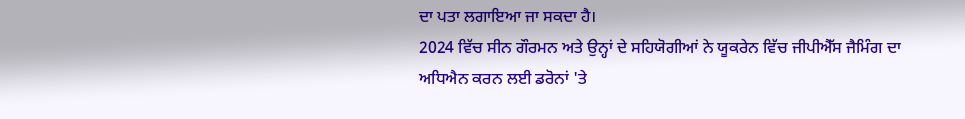ਦਾ ਪਤਾ ਲਗਾਇਆ ਜਾ ਸਕਦਾ ਹੈ।
2024 ਵਿੱਚ ਸੀਨ ਗੌਰਮਨ ਅਤੇ ਉਨ੍ਹਾਂ ਦੇ ਸਹਿਯੋਗੀਆਂ ਨੇ ਯੂਕਰੇਨ ਵਿੱਚ ਜੀਪੀਐੱਸ ਜੈਮਿੰਗ ਦਾ ਅਧਿਐਨ ਕਰਨ ਲਈ ਡਰੋਨਾਂ 'ਤੇ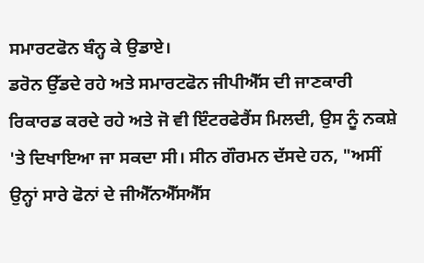ਸਮਾਰਟਫੋਨ ਬੰਨ੍ਹ ਕੇ ਉਡਾਏ।
ਡਰੋਨ ਉੱਡਦੇ ਰਹੇ ਅਤੇ ਸਮਾਰਟਫੋਨ ਜੀਪੀਐੱਸ ਦੀ ਜਾਣਕਾਰੀ ਰਿਕਾਰਡ ਕਰਦੇ ਰਹੇ ਅਤੇ ਜੋ ਵੀ ਇੰਟਰਫੇਰੈਂਸ ਮਿਲਦੀ, ਉਸ ਨੂੰ ਨਕਸ਼ੇ 'ਤੇ ਦਿਖਾਇਆ ਜਾ ਸਕਦਾ ਸੀ। ਸੀਨ ਗੌਰਮਨ ਦੱਸਦੇ ਹਨ, "ਅਸੀਂ ਉਨ੍ਹਾਂ ਸਾਰੇ ਫੋਨਾਂ ਦੇ ਜੀਐੱਨਐੱਸਐੱਸ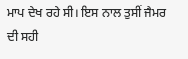ਮਾਪ ਦੇਖ ਰਹੇ ਸੀ। ਇਸ ਨਾਲ ਤੁਸੀਂ ਜੈਮਰ ਦੀ ਸਹੀ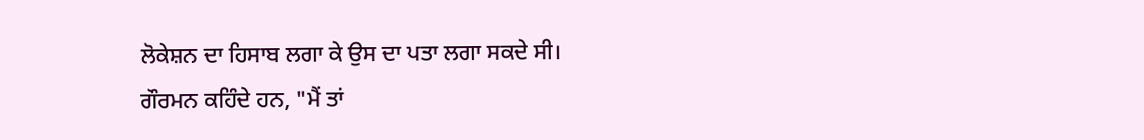ਲੋਕੇਸ਼ਨ ਦਾ ਹਿਸਾਬ ਲਗਾ ਕੇ ਉਸ ਦਾ ਪਤਾ ਲਗਾ ਸਕਦੇ ਸੀ।
ਗੌਰਮਨ ਕਹਿੰਦੇ ਹਨ, "ਮੈਂ ਤਾਂ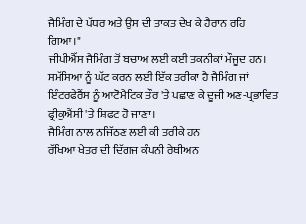ਜੈਮਿੰਗ ਦੇ ਪੱਧਰ ਅਤੇ ਉਸ ਦੀ ਤਾਕਤ ਦੇਖ ਕੇ ਹੈਰਾਨ ਰਹਿ ਗਿਆ।"
ਜੀਪੀਐੱਸ ਜੈਮਿੰਗ ਤੋਂ ਬਚਾਅ ਲਈ ਕਈ ਤਕਨੀਕਾਂ ਮੌਜੂਦ ਹਨ। ਸਮੱਸਿਆ ਨੂੰ ਘੱਟ ਕਰਨ ਲਈ ਇੱਕ ਤਰੀਕਾ ਹੈ ਜੈਮਿੰਗ ਜਾਂ ਇੰਟਰਫੇਰੈਂਸ ਨੂੰ ਆਟੋਮੈਟਿਕ ਤੌਰ 'ਤੇ ਪਛਾਣ ਕੇ ਦੂਜੀ ਅਣ-ਪ੍ਰਭਾਵਿਤ ਫ੍ਰੀਕੁਐਂਸੀ 'ਤੇ ਸ਼ਿਫਟ ਹੋ ਜਾਣਾ।
ਜੈਮਿੰਗ ਨਾਲ ਨਜਿੱਠਣ ਲਈ ਕੀ ਤਰੀਕੇ ਹਨ
ਰੱਖਿਆ ਖੇਤਰ ਦੀ ਦਿੱਗਜ ਕੰਪਨੀ ਰੇਥੀਅਨ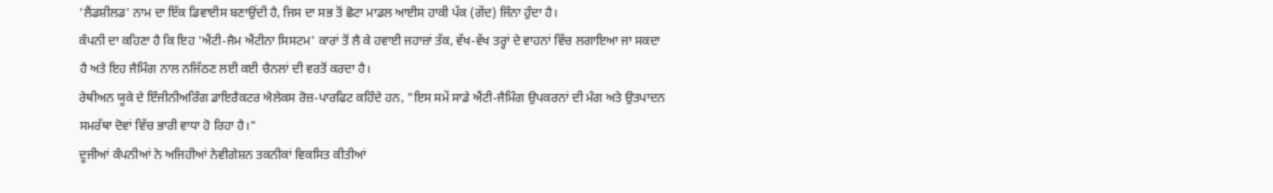'ਲੈਂਡਸ਼ੀਲਡ' ਨਾਮ ਦਾ ਇੱਕ ਡਿਵਾਈਸ ਬਣਾਉਂਦੀ ਹੈ, ਜਿਸ ਦਾ ਸਭ ਤੋਂ ਛੋਟਾ ਮਾਡਲ ਆਈਸ ਹਾਕੀ ਪੱਕ (ਗੇਂਦ) ਜਿੰਨਾ ਹੁੰਦਾ ਹੈ।
ਕੰਪਨੀ ਦਾ ਕਹਿਣਾ ਹੈ ਕਿ ਇਹ 'ਐਂਟੀ-ਜੈਮ ਐਂਟੀਨਾ ਸਿਸਟਮ' ਕਾਰਾਂ ਤੋਂ ਲੈ ਕੇ ਹਵਾਈ ਜਹਾਜ਼ਾਂ ਤੱਕ, ਵੱਖ-ਵੱਖ ਤਰ੍ਹਾਂ ਦੇ ਵਾਹਨਾਂ ਵਿੱਚ ਲਗਾਇਆ ਜਾ ਸਕਦਾ ਹੈ ਅਤੇ ਇਹ ਜੈਮਿੰਗ ਨਾਲ ਨਜਿੱਠਣ ਲਈ ਕਈ ਚੈਨਲਾਂ ਦੀ ਵਰਤੋਂ ਕਰਦਾ ਹੈ।
ਰੇਥੀਅਨ ਯੂਕੇ ਦੇ ਇੰਜੀਨੀਅਰਿੰਗ ਡਾਇਰੈਕਟਰ ਐਲੇਕਸ ਰੋਜ਼-ਪਾਰਫਿਟ ਕਹਿੰਦੇ ਹਨ, "ਇਸ ਸਮੇਂ ਸਾਡੇ ਐਂਟੀ-ਜੈਮਿੰਗ ਉਪਕਰਨਾਂ ਦੀ ਮੰਗ ਅਤੇ ਉਤਪਾਦਨ ਸਮਰੱਥਾ ਦੋਵਾਂ ਵਿੱਚ ਭਾਰੀ ਵਾਧਾ ਹੋ ਰਿਹਾ ਹੈ।"
ਦੂਜੀਆਂ ਕੰਪਨੀਆਂ ਨੇ ਅਜਿਹੀਆਂ ਨੇਵੀਗੇਸ਼ਨ ਤਕਨੀਕਾਂ ਵਿਕਸਿਤ ਕੀਤੀਆਂ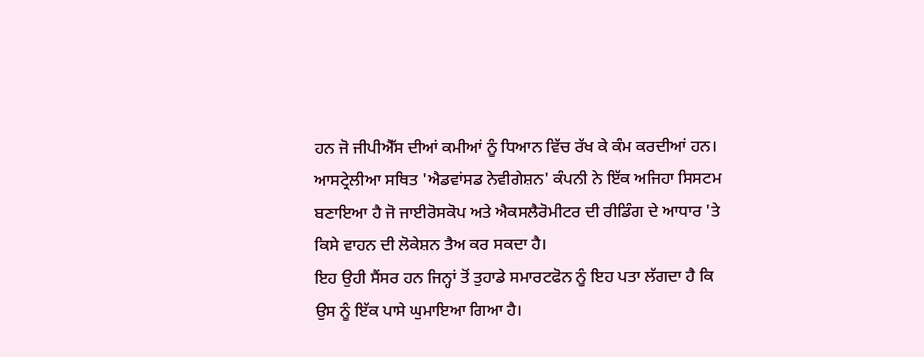ਹਨ ਜੋ ਜੀਪੀਐੱਸ ਦੀਆਂ ਕਮੀਆਂ ਨੂੰ ਧਿਆਨ ਵਿੱਚ ਰੱਖ ਕੇ ਕੰਮ ਕਰਦੀਆਂ ਹਨ।
ਆਸਟ੍ਰੇਲੀਆ ਸਥਿਤ 'ਐਡਵਾਂਸਡ ਨੇਵੀਗੇਸ਼ਨ' ਕੰਪਨੀ ਨੇ ਇੱਕ ਅਜਿਹਾ ਸਿਸਟਮ ਬਣਾਇਆ ਹੈ ਜੋ ਜਾਈਰੋਸਕੋਪ ਅਤੇ ਐਕਸਲੈਰੋਮੀਟਰ ਦੀ ਰੀਡਿੰਗ ਦੇ ਆਧਾਰ 'ਤੇ ਕਿਸੇ ਵਾਹਨ ਦੀ ਲੋਕੇਸ਼ਨ ਤੈਅ ਕਰ ਸਕਦਾ ਹੈ।
ਇਹ ਉਹੀ ਸੈਂਸਰ ਹਨ ਜਿਨ੍ਹਾਂ ਤੋਂ ਤੁਹਾਡੇ ਸਮਾਰਟਫੋਨ ਨੂੰ ਇਹ ਪਤਾ ਲੱਗਦਾ ਹੈ ਕਿ ਉਸ ਨੂੰ ਇੱਕ ਪਾਸੇ ਘੁਮਾਇਆ ਗਿਆ ਹੈ।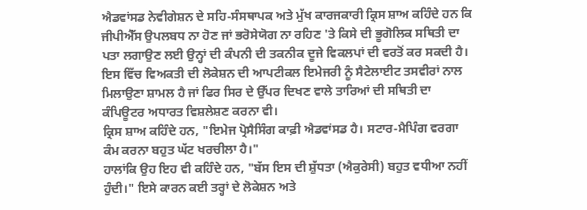ਐਡਵਾਂਸਡ ਨੇਵੀਗੇਸ਼ਨ ਦੇ ਸਹਿ-ਸੰਸਥਾਪਕ ਅਤੇ ਮੁੱਖ ਕਾਰਜਕਾਰੀ ਕ੍ਰਿਸ ਸ਼ਾਅ ਕਹਿੰਦੇ ਹਨ ਕਿ ਜੀਪੀਐੱਸ ਉਪਲਬਧ ਨਾ ਹੋਣ ਜਾਂ ਭਰੋਸੇਯੋਗ ਨਾ ਰਹਿਣ 'ਤੇ ਕਿਸੇ ਦੀ ਭੂਗੋਲਿਕ ਸਥਿਤੀ ਦਾ ਪਤਾ ਲਗਾਉਣ ਲਈ ਉਨ੍ਹਾਂ ਦੀ ਕੰਪਨੀ ਦੀ ਤਕਨੀਕ ਦੂਜੇ ਵਿਕਲਪਾਂ ਦੀ ਵਰਤੋਂ ਕਰ ਸਕਦੀ ਹੈ।
ਇਸ ਵਿੱਚ ਵਿਅਕਤੀ ਦੀ ਲੋਕੇਸ਼ਨ ਦੀ ਆਪਟੀਕਲ ਇਮੇਜਰੀ ਨੂੰ ਸੈਟੇਲਾਈਟ ਤਸਵੀਰਾਂ ਨਾਲ ਮਿਲਾਉਣਾ ਸ਼ਾਮਲ ਹੈ ਜਾਂ ਫਿਰ ਸਿਰ ਦੇ ਉੱਪਰ ਦਿਖਣ ਵਾਲੇ ਤਾਰਿਆਂ ਦੀ ਸਥਿਤੀ ਦਾ ਕੰਪਿਊਟਰ ਅਧਾਰਤ ਵਿਸ਼ਲੇਸ਼ਣ ਕਰਨਾ ਵੀ।
ਕ੍ਰਿਸ ਸ਼ਾਅ ਕਹਿੰਦੇ ਹਨ, "ਇਮੇਜ ਪ੍ਰੋਸੈਸਿੰਗ ਕਾਫ਼ੀ ਐਡਵਾਂਸਡ ਹੈ। ਸਟਾਰ-ਮੈਪਿੰਗ ਵਰਗਾ ਕੰਮ ਕਰਨਾ ਬਹੁਤ ਘੱਟ ਖਰਚੀਲਾ ਹੈ।"
ਹਾਲਾਂਕਿ ਉਹ ਇਹ ਵੀ ਕਹਿੰਦੇ ਹਨ, "ਬੱਸ ਇਸ ਦੀ ਸ਼ੁੱਧਤਾ (ਐਕੁਰੇਸੀ) ਬਹੁਤ ਵਧੀਆ ਨਹੀਂ ਹੁੰਦੀ।" ਇਸੇ ਕਾਰਨ ਕਈ ਤਰ੍ਹਾਂ ਦੇ ਲੋਕੇਸ਼ਨ ਅਤੇ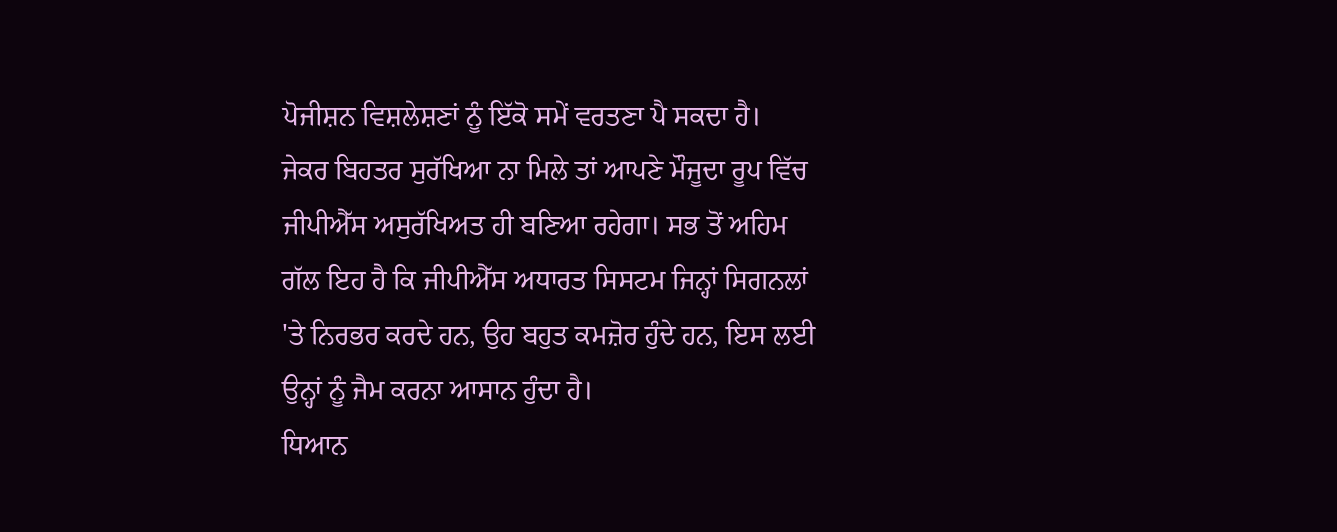ਪੋਜੀਸ਼ਨ ਵਿਸ਼ਲੇਸ਼ਣਾਂ ਨੂੰ ਇੱਕੋ ਸਮੇਂ ਵਰਤਣਾ ਪੈ ਸਕਦਾ ਹੈ।
ਜੇਕਰ ਬਿਹਤਰ ਸੁਰੱਖਿਆ ਨਾ ਮਿਲੇ ਤਾਂ ਆਪਣੇ ਮੌਜੂਦਾ ਰੂਪ ਵਿੱਚ ਜੀਪੀਐੱਸ ਅਸੁਰੱਖਿਅਤ ਹੀ ਬਣਿਆ ਰਹੇਗਾ। ਸਭ ਤੋਂ ਅਹਿਮ ਗੱਲ ਇਹ ਹੈ ਕਿ ਜੀਪੀਐੱਸ ਅਧਾਰਤ ਸਿਸਟਮ ਜਿਨ੍ਹਾਂ ਸਿਗਨਲਾਂ 'ਤੇ ਨਿਰਭਰ ਕਰਦੇ ਹਨ, ਉਹ ਬਹੁਤ ਕਮਜ਼ੋਰ ਹੁੰਦੇ ਹਨ, ਇਸ ਲਈ ਉਨ੍ਹਾਂ ਨੂੰ ਜੈਮ ਕਰਨਾ ਆਸਾਨ ਹੁੰਦਾ ਹੈ।
ਧਿਆਨ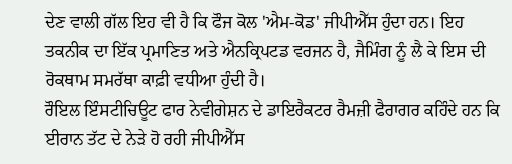ਦੇਣ ਵਾਲੀ ਗੱਲ ਇਹ ਵੀ ਹੈ ਕਿ ਫੌਜ ਕੋਲ 'ਐਮ-ਕੋਡ' ਜੀਪੀਐੱਸ ਹੁੰਦਾ ਹਨ। ਇਹ ਤਕਨੀਕ ਦਾ ਇੱਕ ਪ੍ਰਮਾਣਿਤ ਅਤੇ ਐਨਕ੍ਰਿਪਟਡ ਵਰਜਨ ਹੈ, ਜੈਮਿੰਗ ਨੂੰ ਲੈ ਕੇ ਇਸ ਦੀ ਰੋਕਥਾਮ ਸਮਰੱਥਾ ਕਾਫ਼ੀ ਵਧੀਆ ਹੁੰਦੀ ਹੈ।
ਰੌਇਲ ਇੰਸਟੀਚਿਊਟ ਫਾਰ ਨੇਵੀਗੇਸ਼ਨ ਦੇ ਡਾਇਰੈਕਟਰ ਰੈਮਜ਼ੀ ਫੈਰਾਗਰ ਕਹਿੰਦੇ ਹਨ ਕਿ ਈਰਾਨ ਤੱਟ ਦੇ ਨੇੜੇ ਹੋ ਰਹੀ ਜੀਪੀਐੱਸ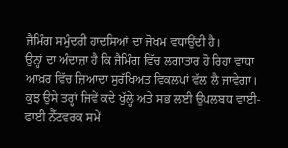ਜੈਮਿੰਗ ਸਮੁੰਦਰੀ ਹਾਦਸਿਆਂ ਦਾ ਜੋਖਮ ਵਧਾਉਂਦੀ ਹੈ।
ਉਨ੍ਹਾਂ ਦਾ ਅੰਦਾਜ਼ਾ ਹੈ ਕਿ ਜੈਮਿੰਗ ਵਿੱਚ ਲਗਾਤਾਰ ਹੋ ਰਿਹਾ ਵਾਧਾ ਆਖ਼ਰ ਵਿੱਚ ਜ਼ਿਆਦਾ ਸੁਰੱਖਿਅਤ ਵਿਕਲਪਾਂ ਵੱਲ ਲੈ ਜਾਵੇਗਾ। ਕੁਝ ਉਸੇ ਤਰ੍ਹਾਂ ਜਿਵੇਂ ਕਦੇ ਖੁੱਲ੍ਹੇ ਅਤੇ ਸਭ ਲਈ ਉਪਲਬਧ ਵਾਈ-ਫਾਈ ਨੈੱਟਵਰਕ ਸਮੇਂ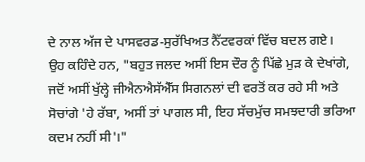ਦੇ ਨਾਲ ਅੱਜ ਦੇ ਪਾਸਵਰਡ-ਸੁਰੱਖਿਅਤ ਨੈੱਟਵਰਕਾਂ ਵਿੱਚ ਬਦਲ ਗਏ।
ਉਹ ਕਹਿੰਦੇ ਹਨ, "ਬਹੁਤ ਜਲਦ ਅਸੀਂ ਇਸ ਦੌਰ ਨੂੰ ਪਿੱਛੇ ਮੁੜ ਕੇ ਦੇਖਾਂਗੇ, ਜਦੋਂ ਅਸੀਂ ਖੁੱਲ੍ਹੇ ਜੀਐਨਐਸੱਐੱਸ ਸਿਗਨਲਾਂ ਦੀ ਵਰਤੋਂ ਕਰ ਰਹੇ ਸੀ ਅਤੇ ਸੋਚਾਂਗੇ 'ਹੇ ਰੱਬਾ, ਅਸੀਂ ਤਾਂ ਪਾਗਲ ਸੀ, ਇਹ ਸੱਚਮੁੱਚ ਸਮਝਦਾਰੀ ਭਰਿਆ ਕਦਮ ਨਹੀਂ ਸੀ'।"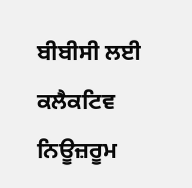ਬੀਬੀਸੀ ਲਈ ਕਲੈਕਟਿਵ ਨਿਊਜ਼ਰੂਮ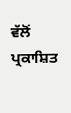ਵੱਲੋਂ ਪ੍ਰਕਾਸ਼ਿਤ